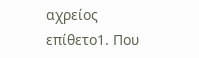αχρείος
επίθετο1. Που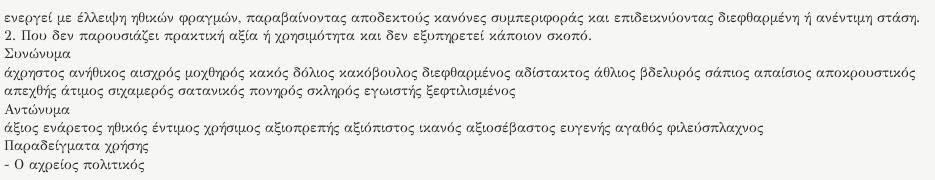ενεργεί με έλλειψη ηθικών φραγμών, παραβαίνοντας αποδεκτούς κανόνες συμπεριφοράς και επιδεικνύοντας διεφθαρμένη ή ανέντιμη στάση.
2. Που δεν παρουσιάζει πρακτική αξία ή χρησιμότητα και δεν εξυπηρετεί κάποιον σκοπό.
Συνώνυμα
άχρηστος ανήθικος αισχρός μοχθηρός κακός δόλιος κακόβουλος διεφθαρμένος αδίστακτος άθλιος βδελυρός σάπιος απαίσιος αποκρουστικός απεχθής άτιμος σιχαμερός σατανικός πονηρός σκληρός εγωιστής ξεφτιλισμένος
Αντώνυμα
άξιος ενάρετος ηθικός έντιμος χρήσιμος αξιοπρεπής αξιόπιστος ικανός αξιοσέβαστος ευγενής αγαθός φιλεύσπλαχνος
Παραδείγματα χρήσης
- Ο αχρείος πολιτικός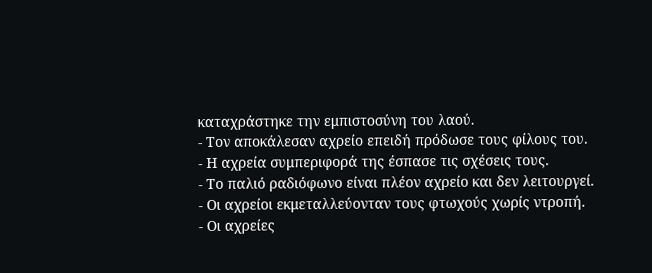καταχράστηκε την εμπιστοσύνη του λαού.
- Τον αποκάλεσαν αχρείο επειδή πρόδωσε τους φίλους του.
- Η αχρεία συμπεριφορά της έσπασε τις σχέσεις τους.
- Το παλιό ραδιόφωνο είναι πλέον αχρείο και δεν λειτουργεί.
- Οι αχρείοι εκμεταλλεύονταν τους φτωχούς χωρίς ντροπή.
- Οι αχρείες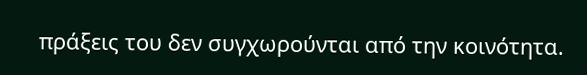πράξεις του δεν συγχωρούνται από την κοινότητα.